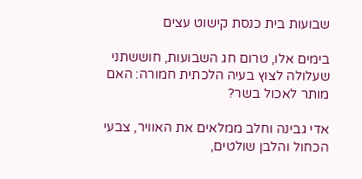שבועות בית כנסת קישוט עצים

בימים אלו, טרום חג השבועות, חוששתני שעלולה לצוץ בעיה הלכתית חמורה: האם מותר לאכול בשר?

אדי גבינה וחלב ממלאים את האוויר, צבעי הכחול והלבן שולטים,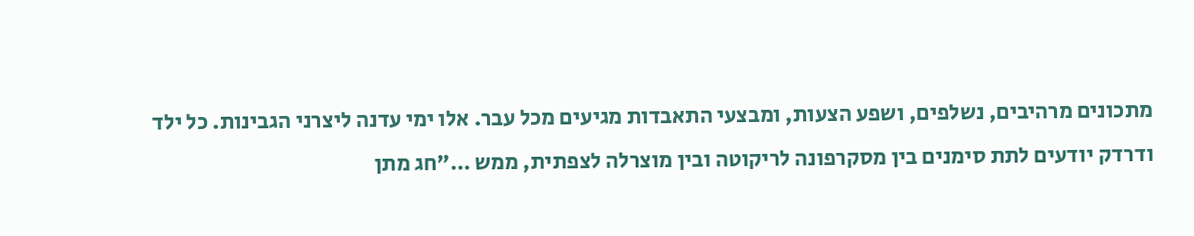מתכונים מרהיבים, נשלפים, ושפע הצעות, ומבצעי התאבדות מגיעים מכל עבר. אלו ימי עדנה ליצרני הגבינות. כל ילד ודרדק יודעים לתת סימנים בין מסקרפונה לריקוטה ובין מוצרלה לצפתית, ממש …"חג מתן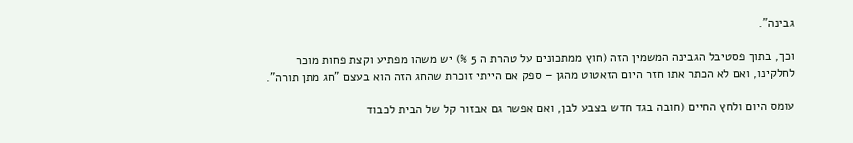גבינה".

וכך, בתוך פסטיבל הגבינה המשמין הזה (חוץ ממתכונים על טהרת ה 5 %) יש משהו מפתיע וקצת פחות מוכר לחלקינו, ואם לא הכתר אתו חזר היום הזאטוט מהגן – ספק אם הייתי זוכרת שהחג הזה הוא בעצם "חג מתן תורה".

עומס היום ולחץ החיים (חובה בגד חדש בצבע לבן, ואם אפשר גם אבזור קל של הבית לכבוד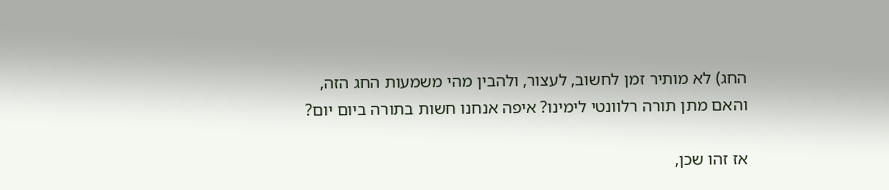החג) לא מותיר זמן לחשוב, לעצור, ולהבין מהי משמעות החג הזה, והאם מתן תורה רלוונטי לימינו? איפה אנחנו חשות בתורה ביום יום?

אז זהו שכן,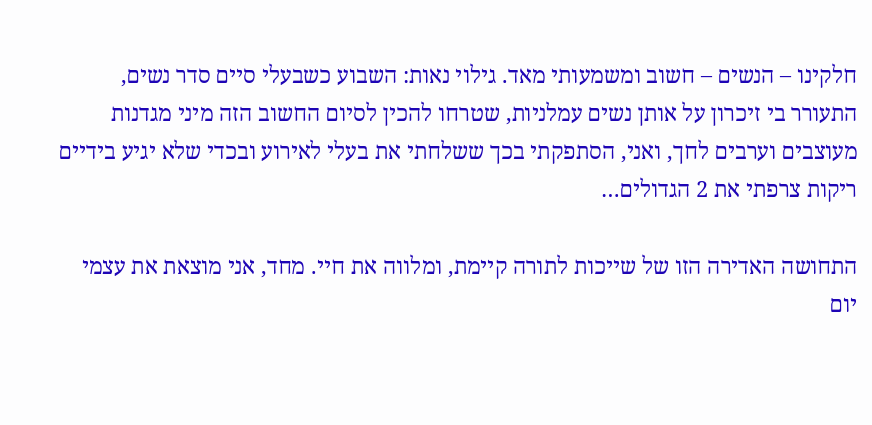חלקינו – הנשים – חשוב ומשמעותי מאד. גילוי נאות: השבוע כשבעלי סיים סדר נשים, התעורר בי זיכרון על אותן נשים עמלניות, שטרחו להכין לסיום החשוב הזה מיני מגדנות מעוצבים וערבים לחך, ואני, הסתפקתי בכך ששלחתי את בעלי לאירוע ובכדי שלא יגיע בידיים ריקות צרפתי את 2 הגדולים…

התחושה האדירה הזו של שייכות לתורה קיימת, ומלווה את חיי. מחד, אני מוצאת את עצמי יום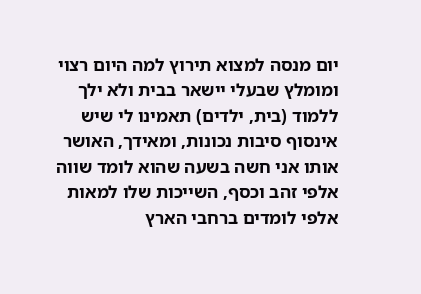יום מנסה למצוא תירוץ למה היום רצוי ומומלץ שבעלי יישאר בבית ולא ילך ללמוד (בית, ילדים) תאמינו לי שיש אינסוף סיבות נכונות, ומאידך, האושר אותו אני חשה בשעה שהוא לומד שווה אלפי זהב וכסף, השייכות שלו למאות אלפי לומדים ברחבי הארץ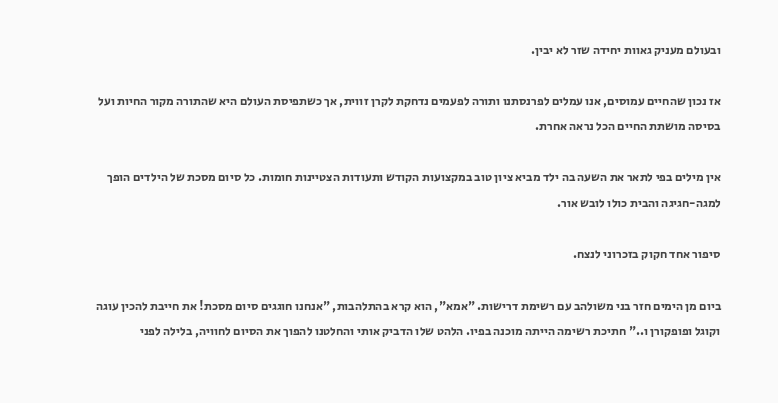ובעולם מעניק גאוות יחידה שזר לא יבין.

אז נכון שהחיים עמוסים, אנו עמלים לפרנסתנו ותורה לפעמים נדחקת לקרן זווית, אך כשתפיסת העולם היא שהתורה מקור החיות ועל בסיסה מושתת החיים הכל נראה אחרת.

אין מילים בפי לתאר את השעה בה ילד מביא ציון טוב במקצועות הקודש ותעודות הצטיינות חומות. כל סיום מסכת של הילדים הופך למגה-חגיגה והבית כולו לובש אור.

סיפור אחד חקוק בזכרוני לנצח.

ביום מן הימים חזר בני משולהב עם רשימת דרישות. "אמא", הוא קרא בהתלהבות, "אנחנו חוגגים סיום מסכת! את חייבת להכין עוגה וקוגל ופופקורן ו.." חתיכת רשימה הייתה מוכנה בפיו. הלהט שלו הדביק אותי והחלטנו להפוך את הסיום לחוויה, בלילה לפני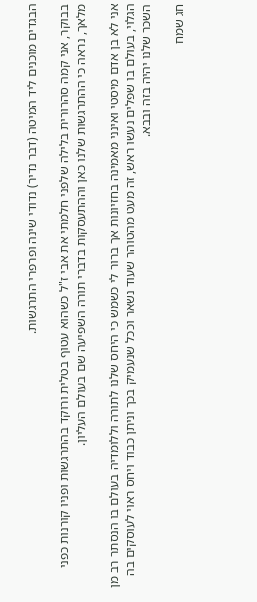הבגדים מוכנים ליד המיטה (דבר נדיר) נדודי שינה ופרפרי התרגשות.

בבוקר, אני קמה סהרורית בלילה שלפני חלמתי את אבי ז"ל כשהוא עטוף בטלית ורוקד בהתרגשות ופניו קורנות כפני מלאך, נראה כי ההתרגשות שלנו כאן וההתעסקות בדברי תורה השפיעה שם בעולם העליון.

אני לא בן אדם מיסטי ואינני מאמינה בחזיונות אך ברור לי כשמש כי היחס שלנו לתורה וללומדיה בעולם בו הנסתר רב מן הגלוי, בעולם בו שפלים נעשו ראש, זה מעט מהטוהר שעוד נשאר וככל שנעמיק בכך וניתן כבוד ויחס ראוי לעוסקים בה השכר שלנו יהיה בזה ובבא.

חג שמח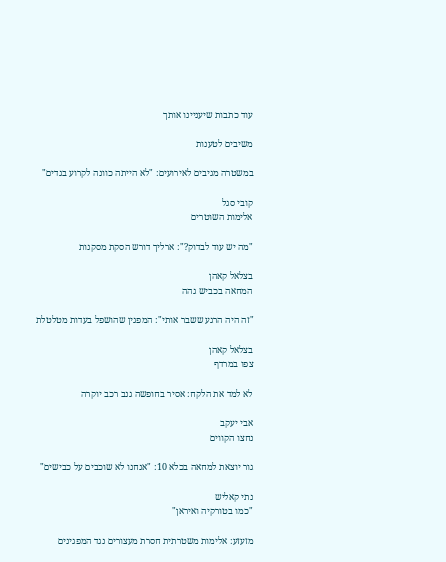עוד כתבות שיעניינו אותך

משיבים לטענות

במשטרה מגיבים לאירועים: "לא הייתה כוונה לקרוע בגדים"

קובי סגל
אלימות השוטרים

"מה יש עוד לבדוק?": ארליך דורש הסקת מסקנות

בצלאל קאהן
המחאה בכביש גהה

"זה היה הרגע ששבר אותי": המפגין שהושפל בעדות מטלטלת

בצלאל קאהן
צפו במרדף

לא למד את הלקח: אסיר בחופשה גנב רכב יוקרה

אבי יעקב
נחצו הקווים

גור יוצאת למחאה בכלא 10: "אנחנו לא שוכבים על כבישים"

נתי קאליש
"כמו בטורקיה ואיראן"

מזעזע: אלימות משטרתית חסרת מעצורים נגד המפגינים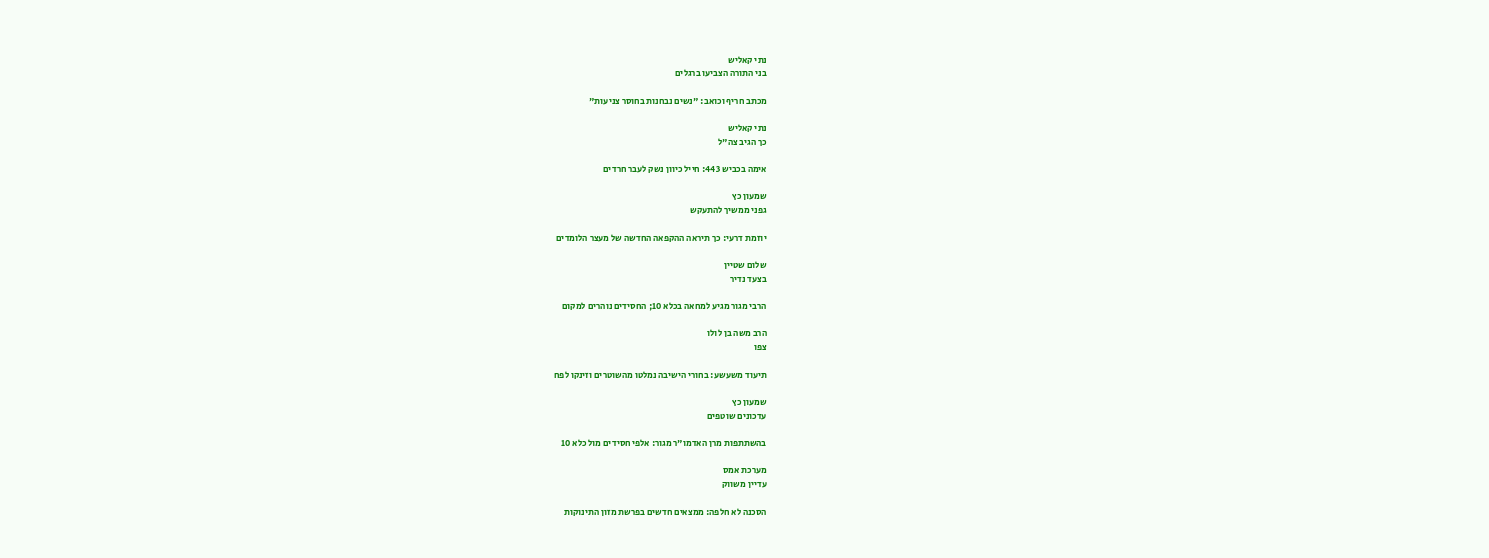נתי קאליש
בני התורה הצביעו ברגלים

מכתב חריף וכואב: "נשים נבחנות בחוסר צניעות"

נתי קאליש
כך הגיב צה"ל

אימה בכביש 443: חייל כיוון נשק לעבר חרדים

שמעון כץ
גפני ממשיך להתעקש

יוזמת דרעי: כך תיראה ההקפאה החדשה של מעצר הלומדים

שלום שטיין
בצעד נדיר

הרבי מגור מגיע למחאה בכלא 10; החסידים נוהרים למקום

הרב משה בן לולו
צפו

תיעוד משעשע: בחורי הישיבה נמלטו מהשוטרים וזינקו לפח

שמעון כץ
עדכונים שוטפים

בהשתתפות מרן האדמו"ר מגור: אלפי חסידים מול כלא 10

מערכת אמס
עדיין משווק

הסכנה לא חלפה: ממצאים חדשים בפרשת מזון התינוקות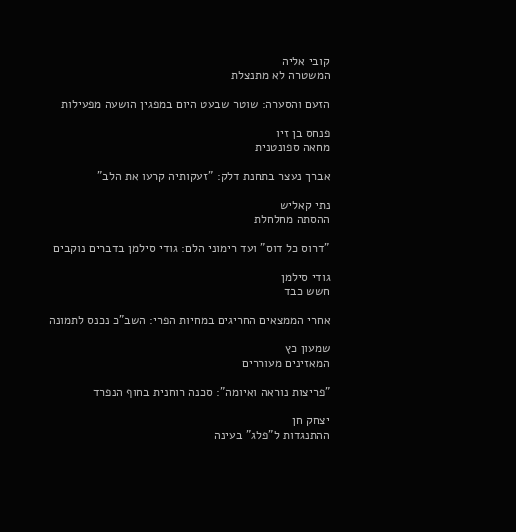קובי אליה
המשטרה לא מתנצלת

הזעם והסערה: שוטר שבעט היום במפגין הושעה מפעילות

פנחס בן זיו
מחאה ספונטנית

אברך נעצר בתחנת דלק: "זעקותיה קרעו את הלב"

נתי קאליש
ההסתה מחלחלת

"דרוס כל דוס" ועד רימוני הלם: גודי סילמן בדברים נוקבים

גודי סילמן
חשש כבד

אחרי הממצאים החריגים במחיות הפרי: השב"כ נכנס לתמונה

שמעון כץ
המאזינים מעוררים

"פריצות נוראה ואיומה": סכנה רוחנית בחוף הנפרד

יצחק חן
ההתנגדות ל"פלג" בעינה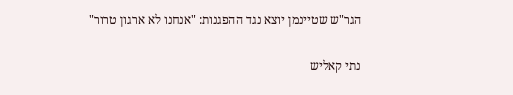הגר"ש שטיינמן יוצא נגד ההפגנות: "אנחנו לא ארגון טרור"

נתי קאליש